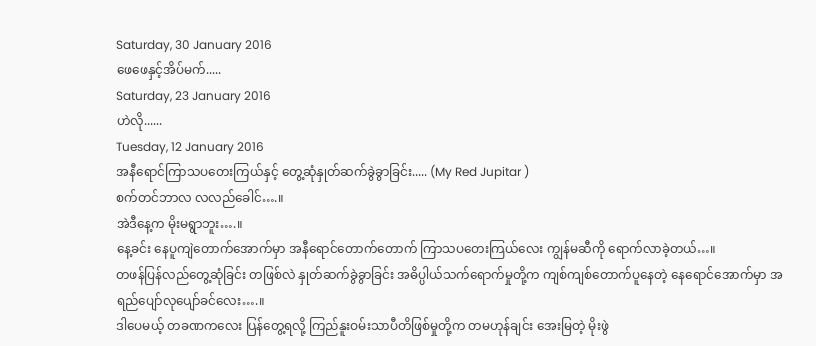Saturday, 30 January 2016
ဖေဖေနှင့်အိပ်မက်.....
Saturday, 23 January 2016
ဟဲလို......
Tuesday, 12 January 2016
အနီရောင်ကြာသပတေးကြယ်နှင့် တွေ့ဆုံနှုတ်ဆက်ခွဲခွာခြင်း..... (My Red Jupitar )
စက်တင်ဘာလ လလည်ခေါင်….။
အဲဒီနေ့က မိုးမရွာဘူး….။
နေ့ခင်း နေပူကျဲတောက်အောက်မှာ အနီရောင်တောက်တောက် ကြာသပတေးကြယ်လေး ကျွန်မဆီကို ရောက်လာခဲ့တယ်…။
တဖန်ပြန်လည်တွေ့ဆုံခြင်း တဖြစ်လဲ နှုတ်ဆက်ခွဲခွာခြင်း အဓိပ္ပါယ်သက်ရောက်မှုတို့က ကျစ်ကျစ်တောက်ပူနေတဲ့ နေရောင်အောက်မှာ အရည်ပျော်လုပျော်ခင်လေး….။
ဒါပေမယ့် တခဏကလေး ပြန်တွေ့ရလို့ ကြည်နူးဝမ်းသာပီတိဖြစ်မှုတို့က တမဟုန်ချင်း အေးမြတဲ့ မိုးဖွဲ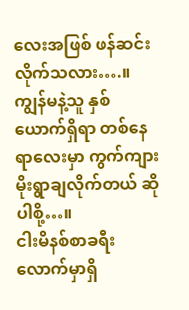လေးအဖြစ် ဖန်ဆင်းလိုက်သလား….။ ကျွန်မနဲ့သူ နှစ်ယောက်ရှိရာ တစ်နေရာလေးမှာ ကွက်ကျားမိုးရွာချလိုက်တယ် ဆိုပါစို့…။
ငါးမိနစ်စာခရီးလောက်မှာရှိ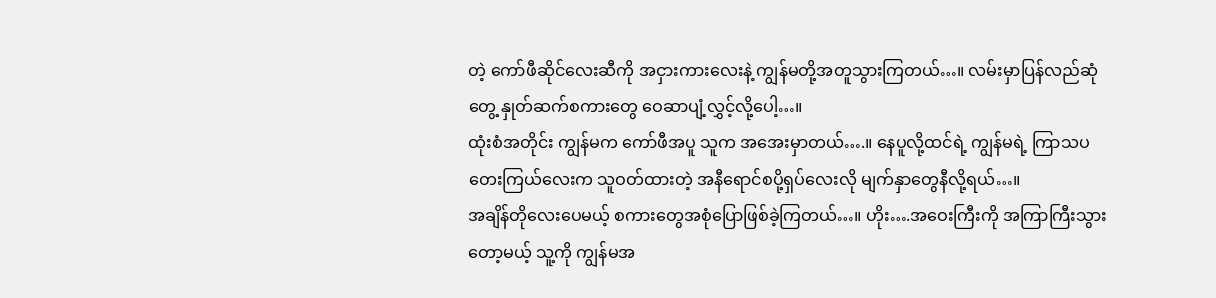တဲ့ ကော်ဖီဆိုင်လေးဆီကို အငှားကားလေးနဲ့ ကျွန်မတို့အတူသွားကြတယ်…။ လမ်းမှာပြန်လည်ဆုံတွေ့ နှုတ်ဆက်စကားတွေ ဝေဆာပျံ့လွှင့်လို့ပေါ့…။
ထုံးစံအတိုင်း ကျွန်မက ကော်ဖီအပူ သူက အအေးမှာတယ်….။ နေပူလို့ထင်ရဲ့ ကျွန်မရဲ့ ကြာသပတေးကြယ်လေးက သူဝတ်ထားတဲ့ အနီရောင်စပို့ရှပ်လေးလို မျက်နှာတွေနီလို့ရယ်…။
အချိန်တိုလေးပေမယ့် စကားတွေအစုံပြောဖြစ်ခဲ့ကြတယ်…။ ဟိုး….အဝေးကြီးကို အကြာကြီးသွားတော့မယ့် သူ့ကို ကျွန်မအ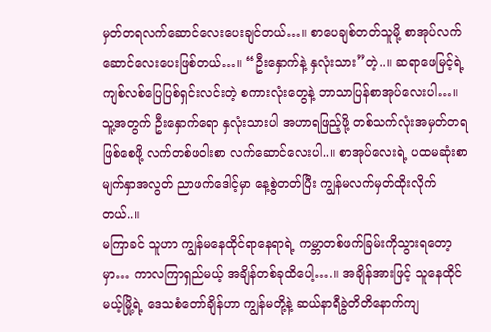မှတ်တရလက်ဆောင်လေးပေးချင်တယ်…။ စာပေချစ်တတ်သူမို့ စာအုပ်လက်ဆောင်လေးပေးဖြစ်တယ်…။ “ဦးနှောက်နဲ့ နှလုံးသား”တဲ့..။ ဆရာဖေမြင့်ရဲ့ ကျစ်လစ်ပြေပြစ်ရှင်းလင်းတဲ့ စကားလုံးတွေနဲ့ ဘာသာပြန်စာအုပ်လေးပါ…။ သူ့အတွက် ဦးနှောက်ရော နှလုံးသားပါ အဟာရဖြည့်ဖို့ တစ်သက်လုံးအမှတ်တရဖြစ်စေဖို့ လက်တစ်ဖဝါးစာ လက်ဆောင်လေးပါ..။ စာအုပ်လေးရဲ့ ပထမဆုံးစာမျက်နှာအလွတ် ညာဖက်ဒေါင့်မှာ နေ့စွဲတတ်ပြီး ကျွန်မလက်မှတ်ထိုးလိုက်တယ်..။
မကြာခင် သူဟာ ကျွန်မနေထိုင်ရာနေရာရဲ့ ကမ္ဘာတစ်ဖက်ခြမ်းကိုသွားရတော့မှာ… ကာလကြာရှည်မယ့် အချိန်တစ်ခုထိပေါ့….။ အချိန်အားဖြင့် သူနေထိုင်မယ့်မြို့ရဲ့ ဒေသစံတော်ချိန်ဟာ ကျွန်မတို့နဲ့ ဆယ်နာရီခွဲတိတိနောက်ကျ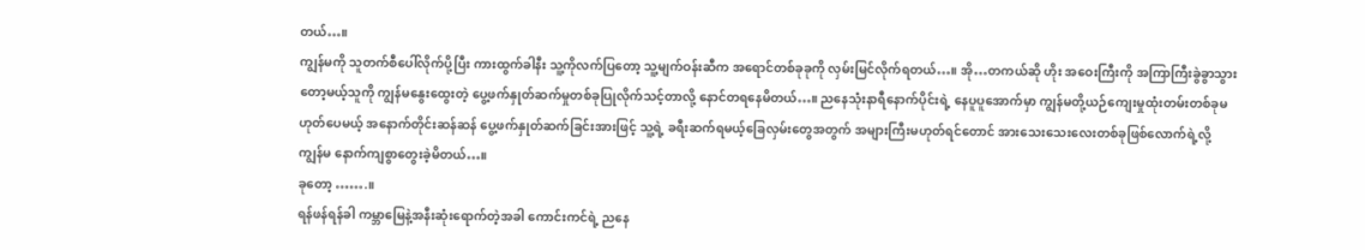တယ်…။
ကျွန်မကို သူတက်စီပေါ်လိုက်ပို့ပြီး ကားထွက်ခါနီး သူ့ကိုလက်ပြတော့ သူ့မျက်ဝန်းဆီက အရောင်တစ်ခုခုကို လှမ်းမြင်လိုက်ရတယ်…။ အို…တကယ်ဆို ဟိုး အဝေးကြီးကို အကြာကြီးခွဲခွာသွားတော့မယ့်သူကို ကျွန်မနွေးထွေးတဲ့ ပွေ့ဖက်နှုတ်ဆက်မှုတစ်ခုပြုလိုက်သင့်တာလို့ နောင်တရနေမိတယ်…။ ညနေသုံးနာရီနောက်ပိုင်းရဲ့ နေပူပူအောက်မှာ ကျွန်မတို့ယဉ်ကျေးမှုထုံးတမ်းတစ်ခုမဟုတ်ပေမယ့် အနောက်တိုင်းဆန်ဆန် ပွေ့ဖက်နှုတ်ဆက်ခြင်းအားဖြင့် သူ့ရဲ့ ခရီးဆက်ရမယ့်ခြေလှမ်းတွေအတွက် အများကြီးမဟုတ်ရင်တောင် အားသေးသေးလေးတစ်ခုဖြစ်လောက်ရဲ့လို့ ကျွန်မ နောက်ကျစွာတွေးခဲ့မိတယ်…။
ခုတော့ …….။
ရန်ဖန်ရန်ခါ ကမ္ဘာမြေနဲ့အနီးဆုံးရောက်တဲ့အခါ ကောင်းကင်ရဲ့ ညနေ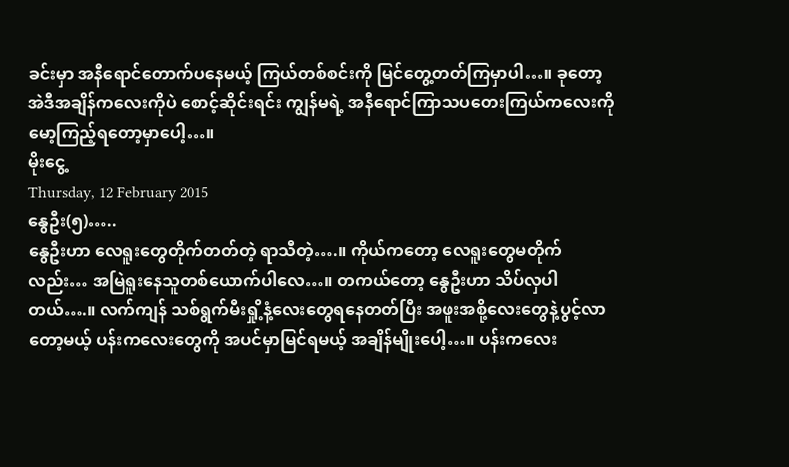ခင်းမှာ အနီရောင်တောက်ပနေမယ့် ကြယ်တစ်စင်းကို မြင်တွေ့တတ်ကြမှာပါ…။ ခုတော့ အဲဒီအချိန်ကလေးကိုပဲ စောင့်ဆိုင်းရင်း ကျွန်မရဲ့ အနီရောင်ကြာသပတေးကြယ်ကလေးကို မော့ကြည့်ရတော့မှာပေါ့…။
မိုးငွေ့
Thursday, 12 February 2015
နွေဦး(၅)…..
နွေဦးဟာ လေရူးတွေတိုက်တတ်တဲ့ ရာသီတဲ့….။ ကိုယ်ကတော့ လေရူးတွေမတိုက်လည်း… အမြဲရူးနေသူတစ်ယောက်ပါလေ…။ တကယ်တော့ နွေဦးဟာ သိပ်လှပါတယ်….။ လက်ကျန် သစ်ရွက်မီးရှို့နံ့လေးတွေရနေတတ်ပြီး အဖူးအစို့လေးတွေနဲ့ပွင့်လာတော့မယ့် ပန်းကလေးတွေကို အပင်မှာမြင်ရမယ့် အချိန်မျိုးပေါ့…။ ပန်းကလေး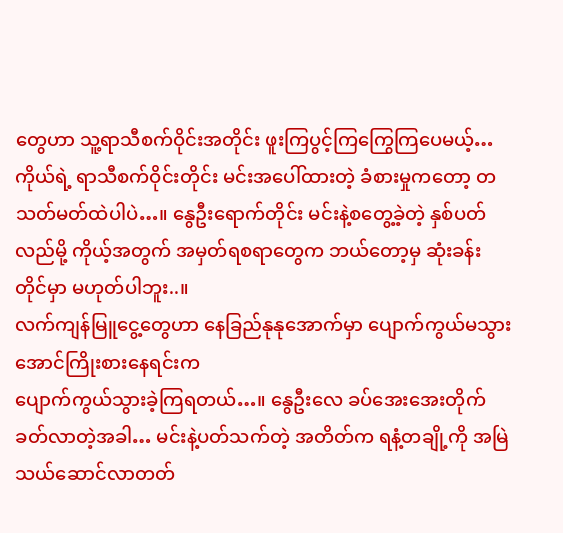တွေဟာ သူ့ရာသီစက်ဝိုင်းအတိုင်း ဖူးကြပွင့်ကြကြွေကြပေမယ့်… ကိုယ်ရဲ့ ရာသီစက်ဝိုင်းတိုင်း မင်းအပေါ်ထားတဲ့ ခံစားမှုကတော့ တသတ်မတ်ထဲပါပဲ…။ နွေဦးရောက်တိုင်း မင်းနဲ့စတွေ့ခဲ့တဲ့ နှစ်ပတ်လည်မို့ ကိုယ့်အတွက် အမှတ်ရစရာတွေက ဘယ်တော့မှ ဆုံးခန်းတိုင်မှာ မဟုတ်ပါဘူး..။
လက်ကျန်မြူငွေ့တွေဟာ နေခြည်နုနုအောက်မှာ ပျောက်ကွယ်မသွားအောင်ကြိုးစားနေရင်းက
ပျောက်ကွယ်သွားခဲ့ကြရတယ်…။ နွေဦးလေ ခပ်အေးအေးတိုက်ခတ်လာတဲ့အခါ… မင်းနဲ့ပတ်သက်တဲ့ အတိတ်က ရနံ့တချို့ကို အမြဲသယ်ဆောင်လာတတ်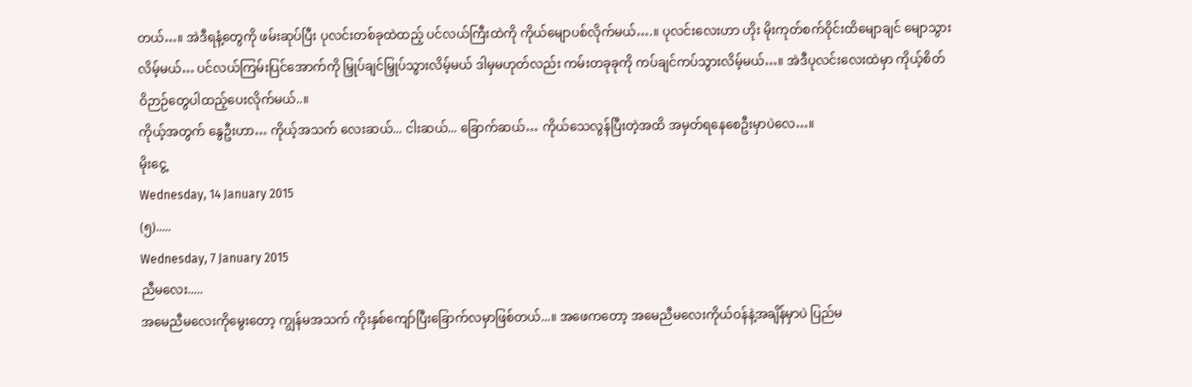တယ်…။ အဲဒီရနံ့တွေကို ဖမ်းဆုပ်ပြီး ပုလင်းတစ်ခုထဲထည့် ပင်လယ်ကြီးထဲကို ကိုယ်မျောပစ်လိုက်မယ်….။ ပုလင်းလေးဟာ ဟိုး မိုးကုတ်စက်ဝိုင်းထိမျောချင် မျောသွားလိမ့်မယ်… ပင်လယ်ကြမ်းပြင်အောက်ကို မြှုပ်ချင်မြှုပ်သွားလိမ့်မယ် ဒါမှမဟုတ်လည်း ကမ်းတခုခုကို ကပ်ချင်ကပ်သွားလိမ့်မယ်…။ အဲဒီပုလင်းလေးထဲမှာ ကိုယ့်စိတ်ဝိဉာဉ်တွေပါထည့်ပေးလိုက်မယ်..။
ကိုယ့်အတွက် နွေဦးဟာ… ကိုယ့်အသက် လေးဆယ်... ငါးဆယ်... ခြောက်ဆယ်… ကိုယ်သေလွန်ပြီးတဲ့အထိ အမှတ်ရနေစေဦးမှာပဲလေ…။
မိုးငွေ့
Wednesday, 14 January 2015
(၅).....
Wednesday, 7 January 2015
ညီမလေး.....
အမေညီမလေးကိုမွေးတော့ ကျွန်မအသက် ကိုးနှစ်ကျော်ပြီးခြောက်လမှာဖြစ်တယ်...။ အဖေကတော့ အမေညီမလေးကိုယ်ဝန်နဲ့အချိန်မှာပဲ ပြည်မ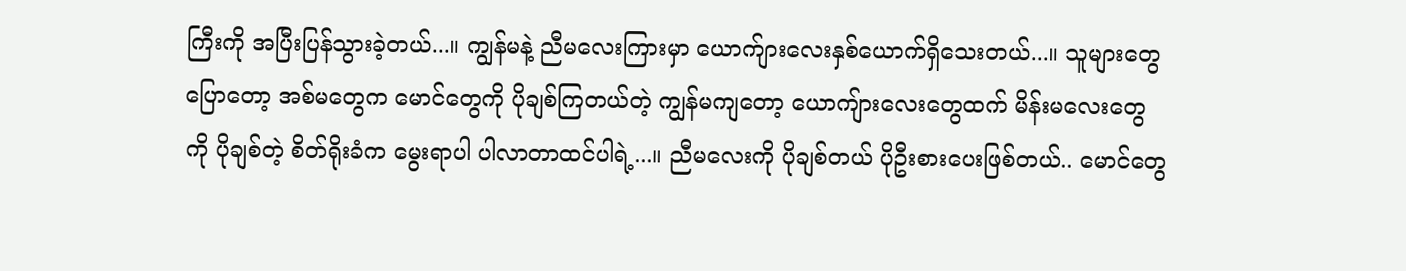ကြီးကို အပြီးပြန်သွားခဲ့တယ်...။ ကျွန်မနဲ့ ညီမလေးကြားမှာ ယောက်ျားလေးနှစ်ယောက်ရှိသေးတယ်...။ သူများတွေပြောတော့ အစ်မတွေက မောင်တွေကို ပိုချစ်ကြတယ်တဲ့ ကျွန်မကျတော့ ယောကျ်ားလေးတွေထက် မိန်းမလေးတွေကို ပိုချစ်တဲ့ စိတ်ရိုးခံက မွေးရာပါ ပါလာတာထင်ပါရဲ့...။ ညီမလေးကို ပိုချစ်တယ် ပိုဦးစားပေးဖြစ်တယ်.. မောင်တွေ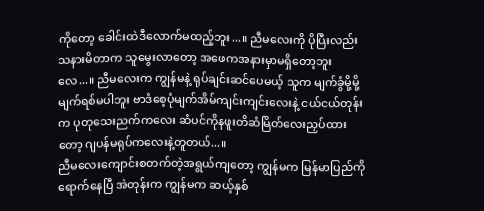ကိုတော့ ခေါင်းထဲဒီလောက်မထည့်ဘူး...။ ညီမလေးကို ပိုပြီးလည်း သနားမိတာက သူမွေးလာတော့ အဖေကအနားမှာမရှိတော့ဘူးလေ...။ ညီမလေးက ကျွန်မနဲ့ ရုပ်ချင်းဆင်ပေမယ့် သူက မျက်ခွံမို့မို့ မျက်ရစ်မပါဘူး ဗာဒံစေ့ပုံမျက်အိမ်ကျင်းကျင်းလေးနဲ့ ငယ်ငယ်တုန်းက ပုတုသေးညက်ကလေး ဆံပင်ကိုနဖူးတိဆံမြိတ်လေးညှပ်ထားတော့ ဂျပန်မရုပ်ကလေးနဲ့တူတယ်...။
ညီမလေးကျောင်းစတက်တဲ့အရွယ်ကျတော့ ကျွန်မက မြန်မာပြည်ကိုရောက်နေပြီ အဲတုန်းက ကျွန်မက ဆယ့်နှစ်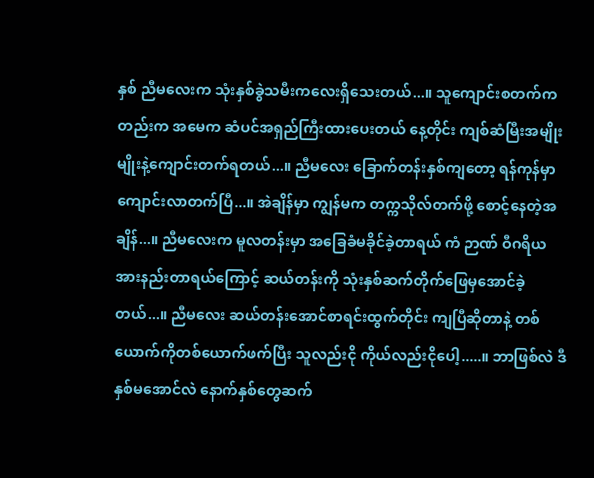နှစ် ညီမလေးက သုံးနှစ်ခွဲသမီးကလေးရှိသေးတယ်...။ သူကျောင်းစတက်ကတည်းက အမေက ဆံပင်အရှည်ကြီးထားပေးတယ် နေ့တိုင်း ကျစ်ဆံမြီးအမျိုးမျိုးနဲ့ကျောင်းတက်ရတယ်...။ ညီမလေး ခြောက်တန်းနှစ်ကျတော့ ရန်ကုန်မှာ ကျောင်းလာတက်ပြီ...။ အဲချိန်မှာ ကျွန်မက တက္ကသိုလ်တက်ဖို့ စောင့်နေတဲ့အချိန်...။ ညီမလေးက မူလတန်းမှာ အခြေခံမခိုင်ခဲ့တာရယ် ကံ ဉာဏ် ဝီဂရိယ အားနည်းတာရယ်ကြောင့် ဆယ်တန်းကို သုံးနှစ်ဆက်တိုက်ဖြေမှအောင်ခဲ့တယ်...။ ညီမလေး ဆယ်တန်းအောင်စာရင်းထွက်တိုင်း ကျပြီဆိုတာနဲ့ တစ်ယောက်ကိုတစ်ယောက်ဖက်ပြီး သူလည်းငို ကိုယ်လည်းငိုပေါ့.....။ ဘာဖြစ်လဲ ဒီနှစ်မအောင်လဲ နောက်နှစ်တွေဆက်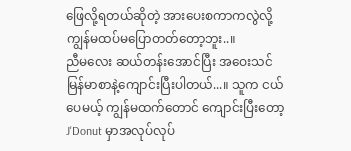ဖြေလို့ရတယ်ဆိုတဲ့ အားပေးစကာကလွဲလို့ ကျွန်မထပ်မပြောတတ်တော့ဘူး..။
ညီမလေး ဆယ်တန်းအောင်ပြီး အဝေးသင်မြန်မာစာနဲ့ကျောင်းပြီးပါတယ်...။ သူက ငယ်ပေမယ့် ကျွန်မထက်တောင် ကျောင်းပြီးတော့ J'Donut မှာအလုပ်လုပ်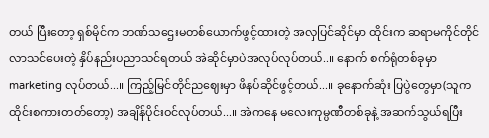တယ် ပြီးတော့ ရှစ်မိုင်က ဘဏ်သဌေးမတစ်ယောက်ဖွင့်ထားတဲ့ အလှပြင်ဆိုင်မှာ ထိုင်းက ဆရာမကိုင်တိုင် လာသင်ပေးတဲ့ နှိပ်နည်းပညာသင်ရတယ် အဲဆိုင်မှာပဲအလုပ်လုပ်တယ်..။ နောက် စက်ရုံတစ်ခုမှာ marketing လုပ်တယ်...။ ကြည့်မြင်တိုင်ညဈေးမှာ ဖိနပ်ဆိုင်ဖွင့်တယ်...။ ခုနောက်ဆုံး ပြပွဲတွေမှာ(သူကထိုင်းစကားတတ်တော့) အချိန်ပိုင်းဝင်လုပ်တယ်...။ အဲကနေ မလေးကုမ္ပဏီတစ်ခုနဲ့ အဆက်သွယ်ရပြီး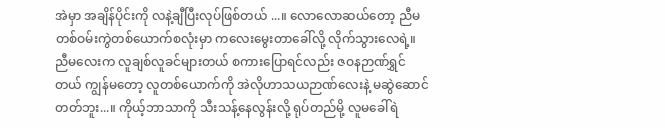အဲမှာ အချိန်ပိုင်းကို လနဲ့ချီပြီးလုပ်ဖြစ်တယ် ...။ လောလောဆယ်တော့ ညီမတစ်ဝမ်းကွဲတစ်ယောက်စလုံးမှာ ကလေးမွေးတာခေါ်လို့ လိုက်သွားလေရဲ့။
ညီမလေးက လူချစ်လူခင်များတယ် စကားပြောရင်လည်း ဇဝနဉာဏ်ရွှင်တယ် ကျွန်မတော့ လူတစ်ယောက်ကို အဲလိုဟာသယဉာဏ်လေးနဲ့ မဆွဲဆောင်တတ်ဘူး...။ ကိုယ့်ဘာသာကို သီးသန့်နေလွန်းလို့ ရုပ်တည်မို့ လူမခေါ်ရဲ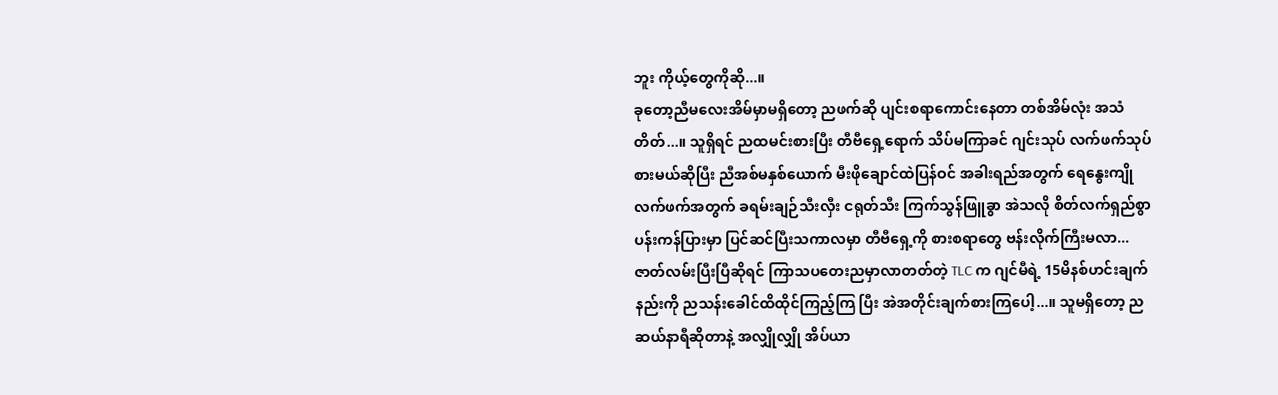ဘူး ကိုယ့်တွေကိုဆို...။
ခုတော့ညီမလေးအိမ်မှာမရှိတော့ ညဖက်ဆို ပျင်းစရာကောင်းနေတာ တစ်အိမ်လုံး အသံတိတ်...။ သူရှိရင် ညထမင်းစားပြီး တီဗီရှေ့ရောက် သိပ်မကြာခင် ဂျင်းသုပ် လက်ဖက်သုပ်စားမယ်ဆိုပြီး ညီအစ်မနှစ်ယောက် မီးဖိုချောင်ထဲပြန်ဝင် အခါးရည်အတွက် ရေနွေးကျို လက်ဖက်အတွက် ခရမ်းချဉ်သီးလှီး ငရုတ်သီး ကြက်သွန်ဖြူခွာ အဲသလို စိတ်လက်ရှည်စွာ ပန်းကန်ပြားမှာ ပြင်ဆင်ပြီးသကာလမှာ တီဗီရှေ့ကို စားစရာတွေ ဗန်းလိုက်ကြီးမလာ...ဇာတ်လမ်းပြီးပြီဆိုရင် ကြာသပတေးညမှာလာတတ်တဲ့ TLC က ဂျင်မီရဲ့ 15မိနစ်ဟင်းချက်နည်းကို ညသန်းခေါင်ထိထိုင်ကြည့်ကြ ပြီး အဲအတိုင်းချက်စားကြပေါ့...။ သူမရှိတော့ ညဆယ်နာရီဆိုတာနဲ့ အလျှိုလျှို အိပ်ယာ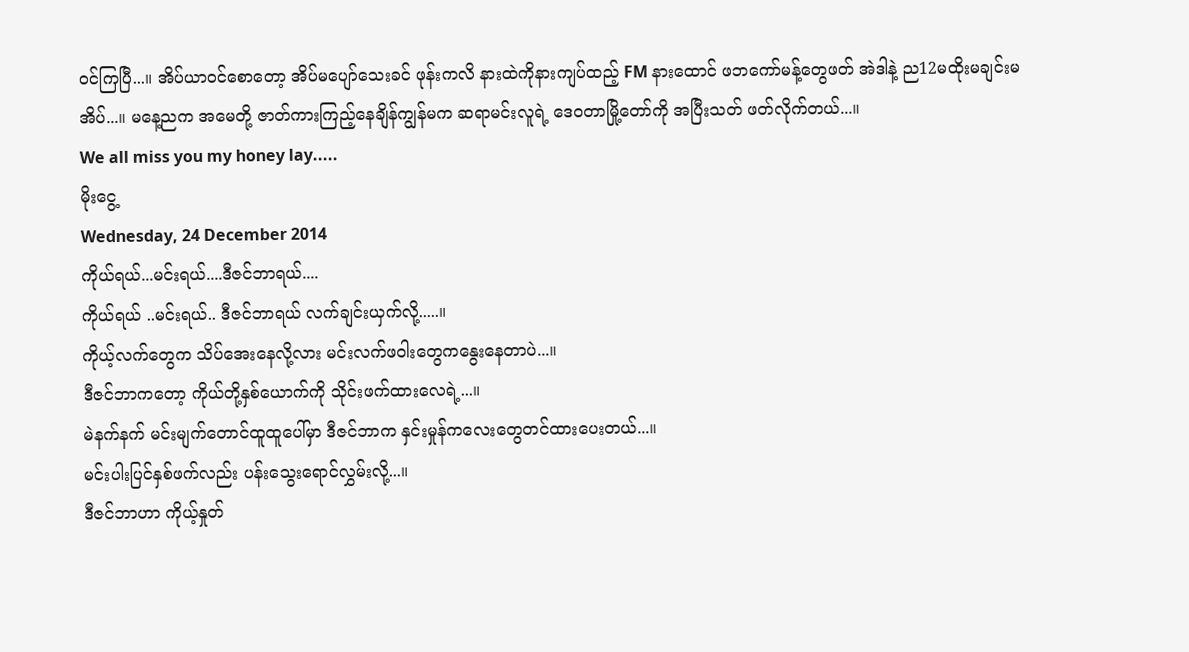ဝင်ကြပြီ...။ အိပ်ယာဝင်စောတော့ အိပ်မပျော်သေးခင် ဖုန်းကလိ နားထဲကိုနားကျပ်ထည့် FM နားထောင် ဖဘကော်မန့်တွေဖတ် အဲဒါနဲ့ ည12မထိုးမချင်းမအိပ်...။ မနေ့ညက အမေတို့ ဇာတ်ကားကြည့်နေချိန်ကျွန်မက ဆရာမင်းလူရဲ့ ဒေဝတာမြို့တော်ကို အပြီးသတ် ဖတ်လိုက်တယ်...။
We all miss you my honey lay.....
မိုးငွေ့
Wednesday, 24 December 2014
ကိုယ်ရယ်...မင်းရယ်....ဒီဇင်ဘာရယ်....
ကိုယ်ရယ် ..မင်းရယ်.. ဒီဇင်ဘာရယ် လက်ချင်းယှက်လို့.....။
ကိုယ့်လက်တွေက သိပ်အေးနေလို့လား မင်းလက်ဖဝါးတွေကနွေးနေတာပဲ...။
ဒီဇင်ဘာကတော့ ကိုယ်တို့နှစ်ယောက်ကို သိုင်းဖက်ထားလေရဲ့...။
မဲနက်နက် မင်းမျက်တောင်ထူထူပေါ်မှာ ဒီဇင်ဘာက နှင်းမှုန်ကလေးတွေတင်ထားပေးတယ်...။
မင်းပါးပြင်နှစ်ဖက်လည်း ပန်းသွေးရောင်လွှမ်းလို့...။
ဒီဇင်ဘာဟာ ကိုယ့်နှုတ်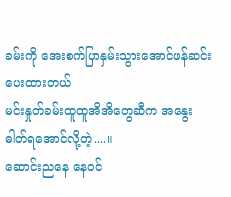ခမ်းကို အေးစက်ပြာနှမ်းသွားအောင်ဖန်ဆင်းပေးထားတယ်
မင်းနှုတ်ခမ်းထူထူအိအိတွေဆီက အနွေးဓါတ်ရအောင်လို့တဲ့....။
ဆောင်းညနေ နေဝင်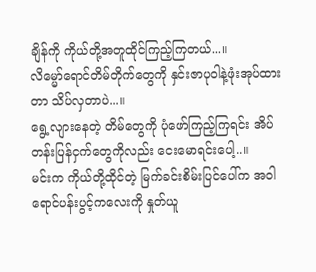ချိန်ကို ကိုယ်တို့အတူထိုင်ကြည့်ကြတယ်...။
လိမ္မော်ရောင်တိမ်တိုက်တွေကို နှင်းဇာပုဝါနဲ့ဖုံးအုပ်ထားတာ သိပ်လှတာပဲ...။
ရွေ့လျားနေတဲ့ တိမ်တွေကို ပုံဖော်ကြည့်ကြရင်း အိပ်တန်းပြန်ငှက်တွေကိုလည်း ငေးမောရင်းပေါ့..။
မင်းက ကိုယ်တို့ထိုင်တဲ့ မြက်ခင်းစိမ်းပြင်ပေါ်က အဝါရောင်ပန်းပွင့်ကလေးကို နှုတ်ယူ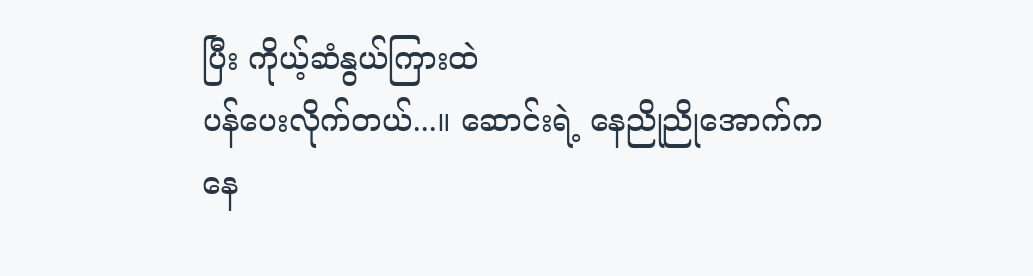ပြီး ကိုယ့်ဆံနွယ်ကြားထဲ
ပန်ပေးလိုက်တယ်...။ ဆောင်းရဲ့ နေညိုညိုအောက်ကနေ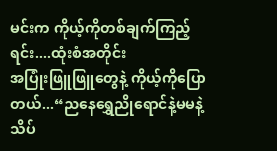မင်းက ကိုယ့်ကိုတစ်ချက်ကြည့်ရင်း....ထုံးစံအတိုင်း
အပြုံးဖြူဖြူတွေနဲ့ ကိုယ့်ကိုပြောတယ်...“ညနေရွှေညိုရောင်နဲ့မမနဲ့သိပ်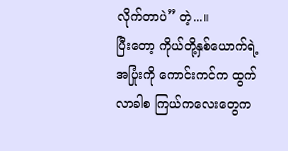လိုက်တာပဲ” တဲ့...။
ပြီးတော့ ကိုယ်တို့နှစ်ယောက်ရဲ့ အပြုံးကို ကောင်းကင်က ထွက်လာခါစ ကြယ်ကလေးတွေက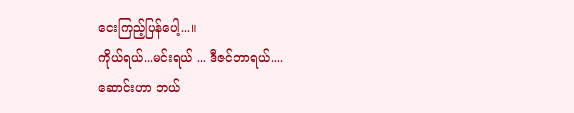ငေးကြည့်ပြန်ပေါ့...။
ကိုယ်ရယ်...မင်းရယ် ... ဒီဇင်ဘာရယ်....
ဆောင်းဟာ ဘယ်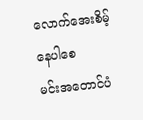လောက်အေးစိမ့်နေပါစေ
မင်းအတောင်ပံ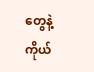တွေနဲ့ ကိုယ်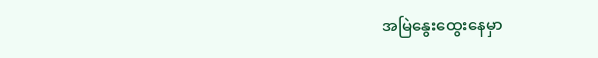အမြဲနွေးထွေးနေမှာ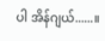ပါ အိန်ဂျယ်......။